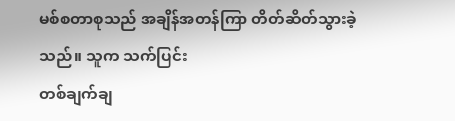မစ်စတာစုသည် အချိန်အတန်ကြာ တိတ်ဆိတ်သွားခဲ့သည်။ သူက သက်ပြင်း
တစ်ချက်ချ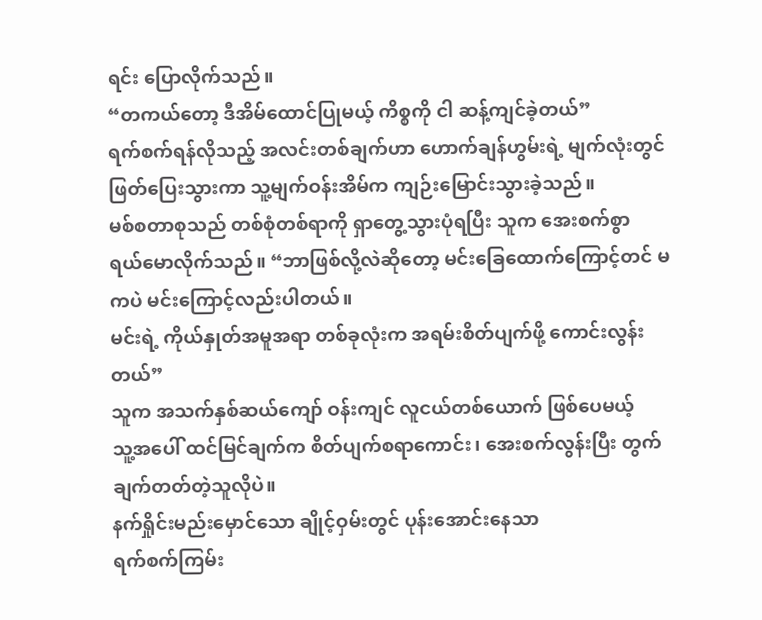ရင်း ပြောလိုက်သည်။
“တကယ်တော့ ဒီအိမ်ထောင်ပြုမယ့် ကိစ္စကို ငါ ဆန့်ကျင်ခဲ့တယ်”
ရက်စက်ရန်လိုသည့် အလင်းတစ်ချက်ဟာ ဟောက်ချန်ဟွမ်းရဲ့ မျက်လုံးတွင်
ဖြတ်ပြေးသွားကာ သူ့မျက်ဝန်းအိမ်က ကျဉ်းမြောင်းသွားခဲ့သည်။
မစ်စတာစုသည် တစ်စုံတစ်ရာကို ရှာတွေ့သွားပုံရပြီး သူက အေးစက်စွာ
ရယ်မောလိုက်သည်။ “ဘာဖြစ်လို့လဲဆိုတော့ မင်းခြေထောက်ကြောင့်တင် မကပဲ မင်းကြောင့်လည်းပါတယ်။
မင်းရဲ့ ကိုယ်နှုတ်အမူအရာ တစ်ခုလုံးက အရမ်းစိတ်ပျက်ဖို့ ကောင်းလွန်းတယ်”
သူက အသက်နှစ်ဆယ်ကျော် ဝန်းကျင် လူငယ်တစ်ယောက် ဖြစ်ပေမယ့်
သူ့အပေါ် ထင်မြင်ချက်က စိတ်ပျက်စရာကောင်း၊ အေးစက်လွန်းပြီး တွက်ချက်တတ်တဲ့သူလိုပဲ။
နက်ရှိုင်းမည်းမှောင်သော ချိုင့်ဝှမ်းတွင် ပုန်းအောင်းနေသာ
ရက်စက်ကြမ်း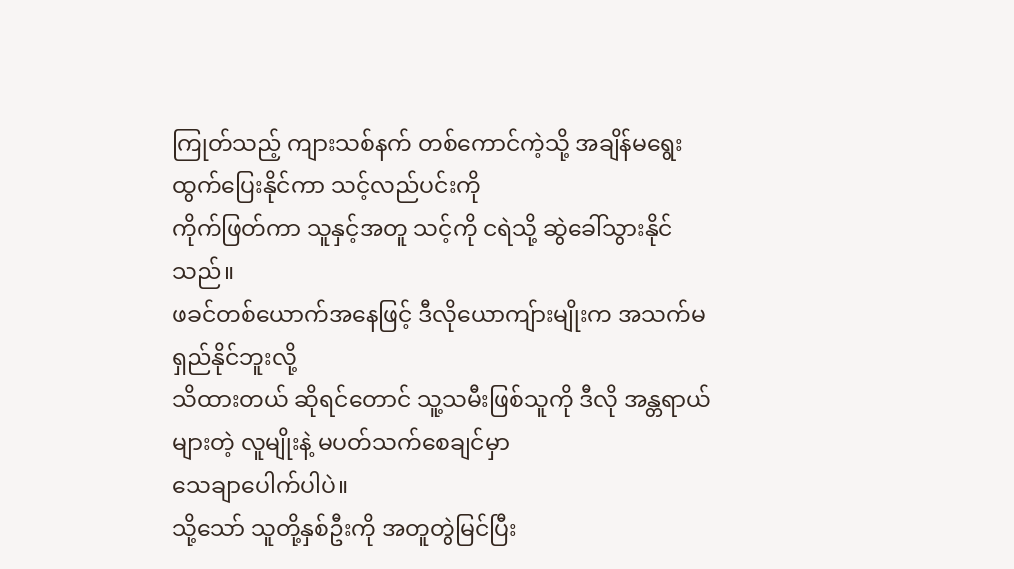ကြုတ်သည့် ကျားသစ်နက် တစ်ကောင်ကဲ့သို့ အချိန်မရွေး ထွက်ပြေးနိုင်ကာ သင့်လည်ပင်းကို
ကိုက်ဖြတ်ကာ သူနှင့်အတူ သင့်ကို ငရဲသို့ ဆွဲခေါ်သွားနိုင်သည်။
ဖခင်တစ်ယောက်အနေဖြင့် ဒီလိုယောကျ်ားမျိုးက အသက်မရှည်နိုင်ဘူးလို့
သိထားတယ် ဆိုရင်တောင် သူ့သမီးဖြစ်သူကို ဒီလို အန္တရာယ်များတဲ့ လူမျိုးနဲ့ မပတ်သက်စေချင်မှာ
သေချာပေါက်ပါပဲ။
သို့သော် သူတို့နှစ်ဦးကို အတူတွဲမြင်ပြီး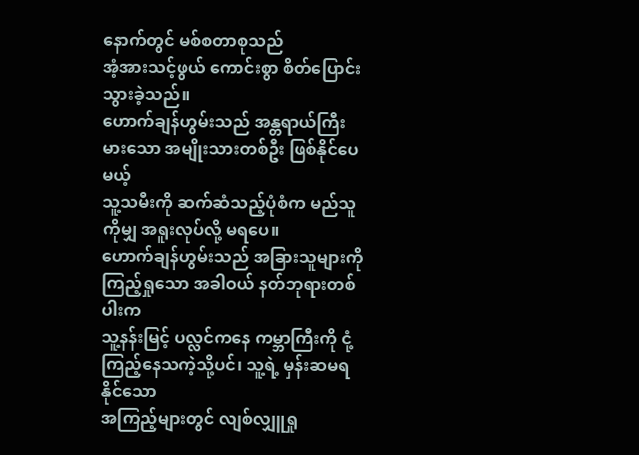နောက်တွင် မစ်စတာစုသည်
အံ့အားသင့်ဖွယ် ကောင်းစွာ စိတ်ပြောင်းသွားခဲ့သည်။
ဟောက်ချန်ဟွမ်းသည် အန္တရာယ်ကြီးမားသော အမျိုးသားတစ်ဦး ဖြစ်နိုင်ပေမယ့်
သူ့သမီးကို ဆက်ဆံသည့်ပုံစံက မည်သူကိုမျှ အရူးလုပ်လို့ မရပေ။
ဟောက်ချန်ဟွမ်းသည် အခြားသူများကို ကြည့်ရှုသော အခါဝယ် နတ်ဘုရားတစ်ပါးက
သူ့နန်းမြင့် ပလ္လင်ကနေ ကမ္ဘာကြီးကို ငုံ့ကြည့်နေသကဲ့သို့ပင်၊ သူ့ရဲ့ မှန်းဆမရနိုင်သော
အကြည့်များတွင် လျစ်လျှူရှု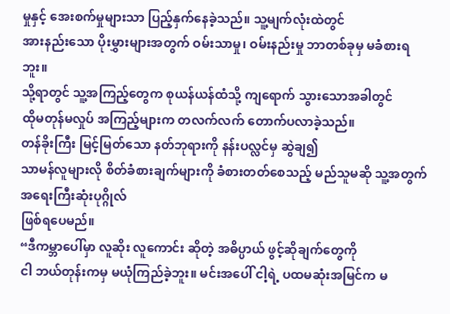မှုနှင့် အေးစက်မှုများသာ ပြည့်နှက်နေခဲ့သည်။ သူ့မျက်လုံးထဲတွင်
အားနည်းသော ပိုးမွှားများအတွက် ဝမ်းသာမှု၊ ဝမ်းနည်းမှု ဘာတစ်ခုမှ မခံစားရဘူး။
သို့ရာတွင် သူ့အကြည့်တွေက စုယန်ယန်ထံသို့ ကျရောက် သွားသောအခါတွင်
ထိုမတုန်မလှုပ် အကြည့်များက တလက်လက် တောက်ပလာခဲ့သည်။
တန်ခိုးကြီး မြင့်မြတ်သော နတ်ဘုရားကို နန်းပလ္လင်မှ ဆွဲချ၍
သာမန်လူများလို စိတ်ခံစားချက်များကို ခံစားတတ်စေသည့် မည်သူမဆို သူ့အတွက် အရေးကြီးဆုံးပုဂ္ဂိုလ်
ဖြစ်ရပေမည်။
“ဒီကမ္ဘာပေါ်မှာ လူဆိုး လူကောင်း ဆိုတဲ့ အဓိပ္ပာယ် ဖွင့်ဆိုချက်တွေကို
ငါ ဘယ်တုန်းကမှ မယုံကြည်ခဲ့ဘူး။ မင်းအပေါ် ငါ့ရဲ့ ပထမဆုံးအမြင်က မ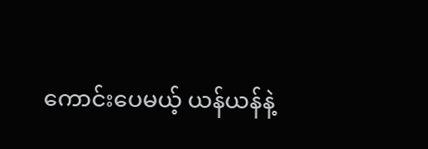ကောင်းပေမယ့် ယန်ယန်နဲ့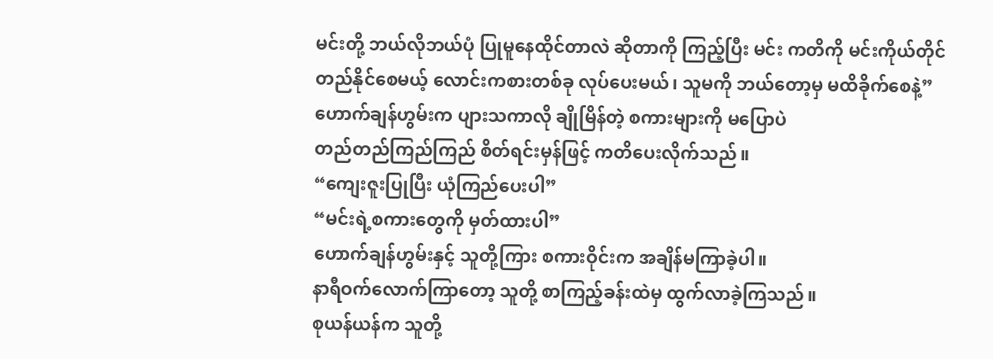မင်းတို့ ဘယ်လိုဘယ်ပုံ ပြုမူနေထိုင်တာလဲ ဆိုတာကို ကြည့်ပြီး မင်း ကတိကို မင်းကိုယ်တိုင်
တည်နိုင်စေမယ့် လောင်းကစားတစ်ခု လုပ်ပေးမယ်၊ သူမကို ဘယ်တော့မှ မထိခိုက်စေနဲ့”
ဟောက်ချန်ဟွမ်းက ပျားသကာလို ချိုမြိန်တဲ့ စကားများကို မပြောပဲ
တည်တည်ကြည်ကြည် စိတ်ရင်းမှန်ဖြင့် ကတိပေးလိုက်သည်။
“ကျေးဇူးပြုပြီး ယုံကြည်ပေးပါ”
“မင်းရဲ့စကားတွေကို မှတ်ထားပါ”
ဟောက်ချန်ဟွမ်းနှင့် သူတို့ကြား စကားဝိုင်းက အချိန်မကြာခဲ့ပါ။
နာရီဝက်လောက်ကြာတော့ သူတို့ စာကြည့်ခန်းထဲမှ ထွက်လာခဲ့ကြသည်။
စုယန်ယန်က သူတို့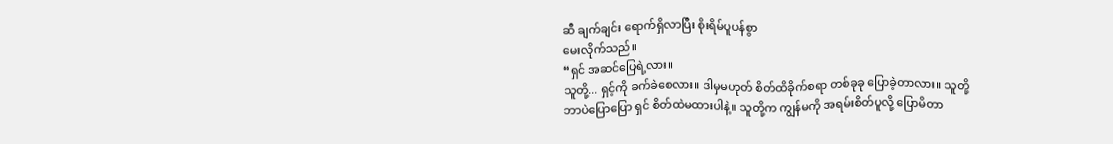ဆီ ချက်ချင်း ရောက်ရှိလာပြီး စိုးရိမ်ပူပန်စွာ
မေးလိုက်သည်။
“ရှင် အဆင်ပြေရဲ့လား။
သူတို့... ရှင့်ကို ခက်ခဲစေလား။ ဒါမှမဟုတ် စိတ်ထိခိုက်စရာ တစ်ခုခု ပြောခဲ့တာလား။ သူတို့
ဘာပဲပြောပြော ရှင် စိတ်ထဲမထားပါနဲ့။ သူတို့က ကျွန်မကို အရမ်းစိတ်ပူလို့ ပြောမိတာ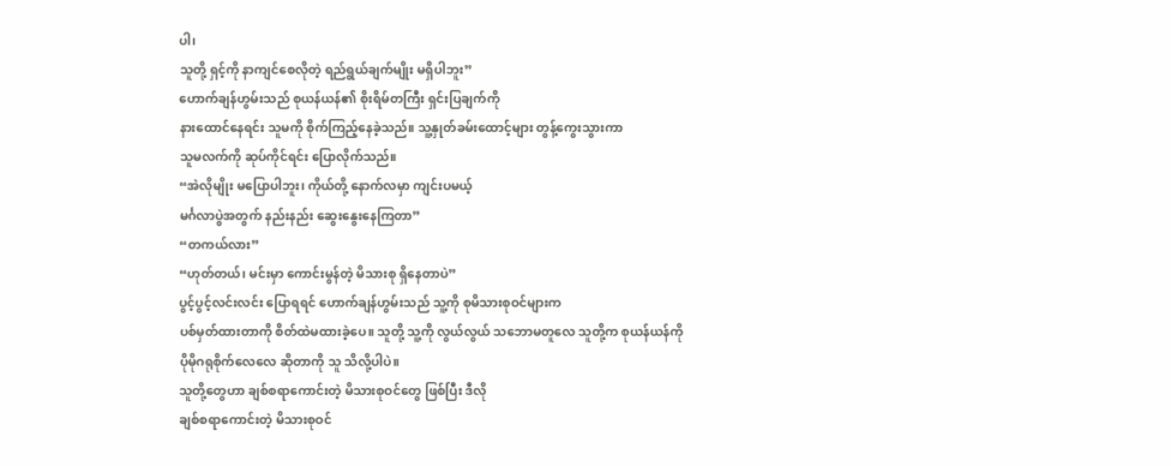ပါ၊
သူတို့ ရှင့်ကို နာကျင်စေလိုတဲ့ ရည်ရွယ်ချက်မျိုး မရှိပါဘူး”
ဟောက်ချန်ဟွမ်းသည် စုယန်ယန်၏ စိုးရိမ်တကြီး ရှင်းပြချက်ကို
နားထောင်နေရင်း သူမကို စိုက်ကြည့်နေခဲ့သည်။ သူ့နှုတ်ခမ်းထောင့်များ တွန့်ကွေးသွားကာ
သူမလက်ကို ဆုပ်ကိုင်ရင်း ပြောလိုက်သည်။
“အဲလိုမျိုး မပြောပါဘူး၊ ကိုယ်တို့ နောက်လမှာ ကျင်းပမယ့်
မင်္ဂလာပွဲအတွက် နည်းနည်း ဆွေးနွေးနေကြတာ”
“တကယ်လား”
“ဟုတ်တယ်၊ မင်းမှာ ကောင်းမွန်တဲ့ မိသားစု ရှိနေတာပဲ”
ပွင့်ပွင့်လင်းလင်း ပြောရရင် ဟောက်ချန်ဟွမ်းသည် သူ့ကို စုမိသားစုဝင်များက
ပစ်မှတ်ထားတာကို စိတ်ထဲမထားခဲ့ပေ။ သူတို့ သူ့ကို လွယ်လွယ် သဘောမတူလေ သူတို့က စုယန်ယန်ကို
ပိုမိုဂရုစိုက်လေလေ ဆိုတာကို သူ သိလို့ပါပဲ။
သူတို့တွေဟာ ချစ်စရာကောင်းတဲ့ မိသားစုဝင်တွေ ဖြစ်ပြီး ဒီလို
ချစ်စရာကောင်းတဲ့ မိသားစုဝင်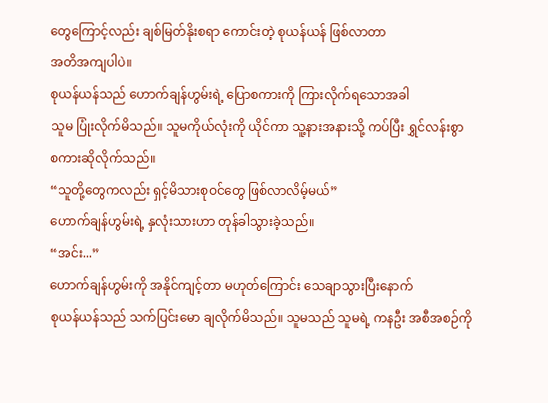တွေကြောင့်လည်း ချစ်မြတ်နိုးစရာ ကောင်းတဲ့ စုယန်ယန် ဖြစ်လာတာ
အတိအကျပါပဲ။
စုယန်ယန်သည် ဟောက်ချန်ဟွမ်းရဲ့ ပြောစကားကို ကြားလိုက်ရသောအခါ
သူမ ပြုံးလိုက်မိသည်။ သူမကိုယ်လုံးကို ယိုင်ကာ သူ့နားအနားသို့ ကပ်ပြီး ရွှင်လန်းစွာ
စကားဆိုလိုက်သည်။
“သူတို့တွေကလည်း ရှင့်မိသားစုဝင်တွေ ဖြစ်လာလိမ့်မယ်”
ဟောက်ချန်ဟွမ်းရဲ့ နှလုံးသားဟာ တုန်ခါသွားခဲ့သည်။
“အင်း...”
ဟောက်ချန်ဟွမ်းကို အနိုင်ကျင့်တာ မဟုတ်ကြောင်း သေချာသွားပြီးနောက်
စုယန်ယန်သည် သက်ပြင်းမော ချလိုက်မိသည်။ သူမသည် သူမရဲ့ ကနဦး အစီအစဉ်ကို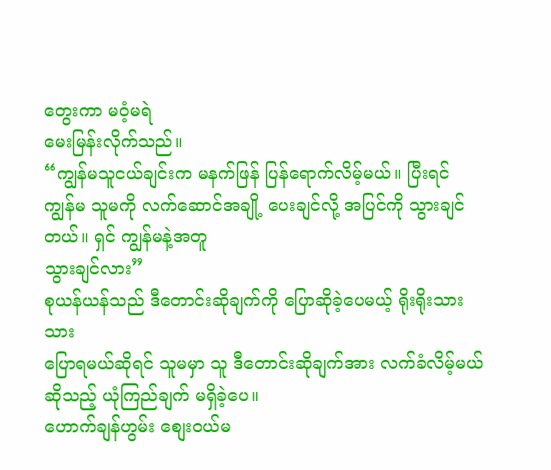တွေးကာ မဝံ့မရဲ
မေးမြန်းလိုက်သည်။
“ကျွန်မသူငယ်ချင်းက မနက်ဖြန် ပြန်ရောက်လိမ့်မယ်။ ပြီးရင်
ကျွန်မ သူမကို လက်ဆောင်အချို့ ပေးချင်လို့ အပြင်ကို သွားချင်တယ်။ ရှင် ကျွန်မနဲ့အတူ
သွားချင်လား”
စုယန်ယန်သည် ဒီတောင်းဆိုချက်ကို ပြောဆိုခဲ့ပေမယ့် ရိုးရိုးသားသား
ပြောရမယ်ဆိုရင် သူမမှာ သူ ဒီတောင်းဆိုချက်အား လက်ခံလိမ့်မယ်ဆိုသည့် ယုံကြည်ချက် မရှိခဲ့ပေ။
ဟောက်ချန်ဟွမ်း စျေးဝယ်မ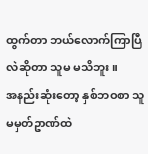ထွက်တာ ဘယ်လောက်ကြာပြီလဲဆိုတာ သူမ မသိဘူး။
အနည်းဆုံးတော့ နှစ်ဘဝစာ သူမမှတ်ဥာဏ်ထဲ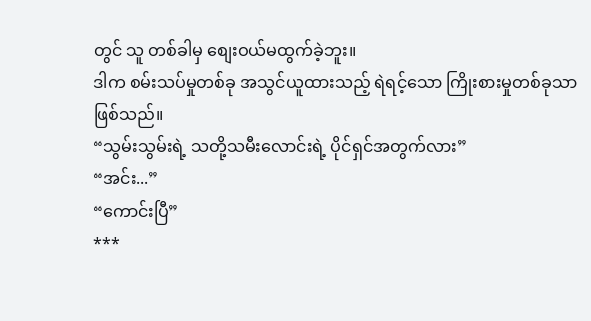တွင် သူ တစ်ခါမှ စျေးဝယ်မထွက်ခဲ့ဘူး။
ဒါက စမ်းသပ်မှုတစ်ခု အသွင်ယူထားသည့် ရဲရင့်သော ကြိုးစားမှုတစ်ခုသာ
ဖြစ်သည်။
“သွမ်းသွမ်းရဲ့ သတို့သမီးလောင်းရဲ့ ပိုင်ရှင်အတွက်လား”
“အင်း...”
“ကောင်းပြီ”
***